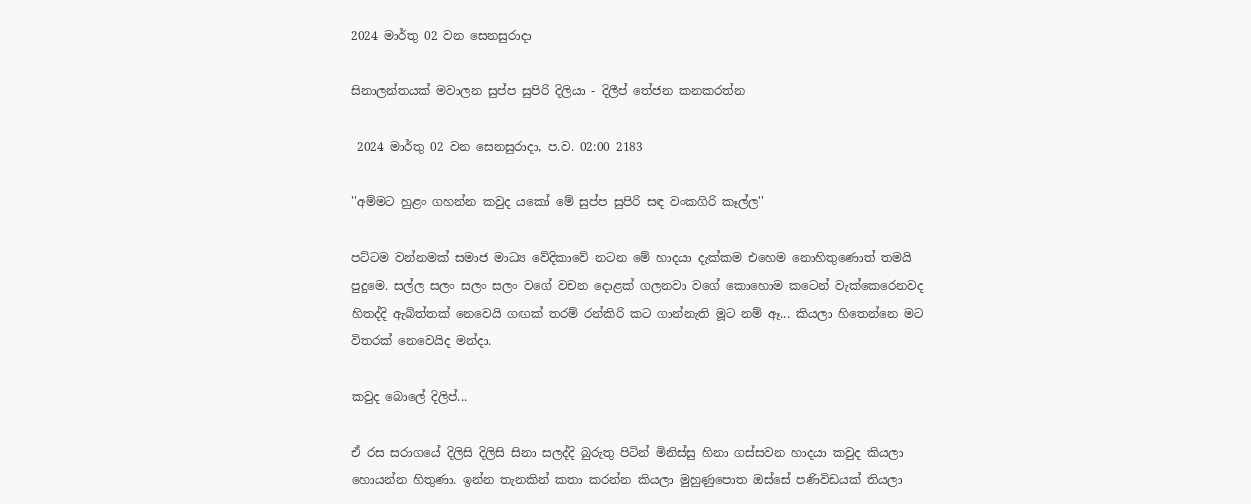2024 මාර්තු 02 වන සෙනසුරාදා

සිනාලන්තයක් මවාලන සුප්ප සුපිරි දිලියා - දිලීප් තේජන කනකරත්න

 2024 මාර්තු 02 වන සෙනසුරාදා, ප.ව. 02:00 2183

''අම්මට හුළං ගහන්න කවුද යකෝ මේ සුප්ප සුපිරි සඳ වංකගිරි කෑල්ල''

පට්ටම වන්නමක් සමාජ මාධ්‍ය වේදිකාවේ නටන මේ හාදයා දැක්කම එහෙම නොහිතුණොත් තමයි පුදුමෙ. සල්ල සලං සලං සලං වගේ වචන දොළක් ගලනවා වගේ කොහොම කටෙන් වැක්කෙරෙනවද හිතද්දි ඇබිත්තක් නෙවෙයි ගඟක් තරම් රන්කිරි කට ගාන්නැති මූට නම් ඈ... කියලා හිතෙන්නෙ මට විතරක් නෙවෙයිද මන්දා.

කවුද බොලේ දිලිප්...

ඒ රස සරාගයේ දිලිසි දිලිසි සිනා සලද්දි බුරුතු පිටින් මිනිස්සු හිනා ගස්සවන හාදයා කවුද කියලා හොයන්න හිතුණා. ඉන්න තැනකින් කතා කරන්න කියලා මුහුණුපොත ඔස්සේ පණිවිඩයක් තියලා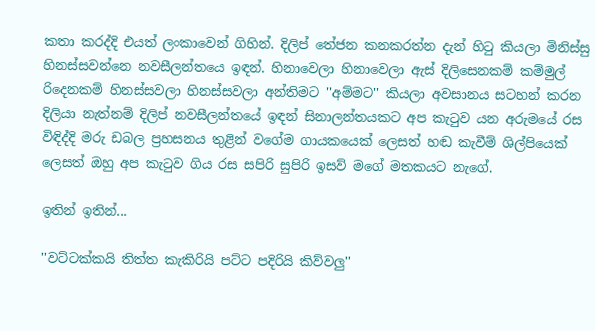කතා කරද්දි එයත් ලංකාවෙන් ගිහින්. දිලිප් තේජන කනකරත්න දැන් හිටු කියලා මිනිස්සු හිනස්සවන්නෙ නවසීලන්තයෙ ඉඳන්. හිනාවෙලා හිනාවෙලා ඇස් දිලිසෙනකම් කම්මුල් රිදෙනකම් හිනස්සවලා හිනස්සවලා අන්තිමට ''අම්මට'' කියලා අවසානය සටහන් කරන දිලියා නැත්නම් දිලිප් නවසීලන්තයේ ඉඳන් සිනාලන්තයකට අප කැටුව යන අරුමයේ රස විඳිද්දි මරු ඩබල ප්‍රහසනය තුළින් වගේම ගායකයෙක් ලෙසත් හඬ කැවීම් ශිල්පියෙක් ලෙසත් ඔහු අප කැටුව ගිය රස සපිරි සුපිරි ඉසව් මගේ මතකයට නැගේ.

ඉතින් ඉතින්...

''වට්ටක්කයි තිත්ත කැකිරියි පට්ට පදිරියි කිව්වලු''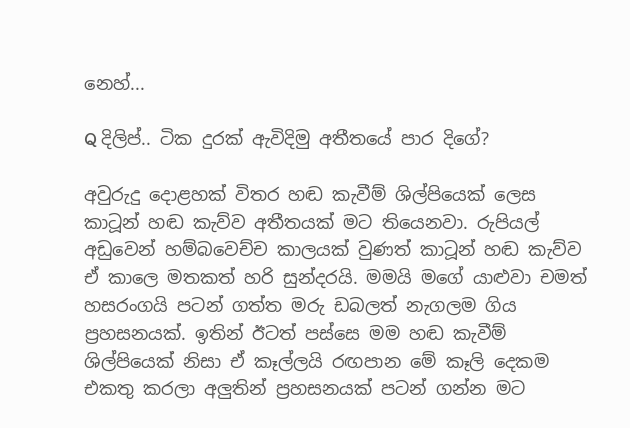නෙහ්...

Q දිලිප්.. ටික දුරක් ඇවිදිමු අතීතයේ පාර දිගේ?

අවුරුදු දොළහක් විතර හඬ කැවීම් ශිල්පියෙක් ලෙස කාටූන් හඬ කැව්ව අතීතයක් මට තියෙනවා. රුපියල් අඩුවෙන් හම්බවෙච්ච කාලයක් වුණත් කාටූන් හඬ කැව්ව ඒ කාලෙ මතකත් හරි සුන්දරයි. මමයි මගේ යාළුවා චමත් හසරංගයි පටන් ගත්ත මරු ඩබලත් නැගලම ගිය ප්‍රහසනයක්. ඉතින් ඊටත් පස්සෙ මම හඬ කැවීම් ශිල්පියෙක් නිසා ඒ කෑල්ලයි රඟපාන මේ කෑලි දෙකම එකතු කරලා අලුතින් ප්‍රහසනයක් පටන් ගන්න මට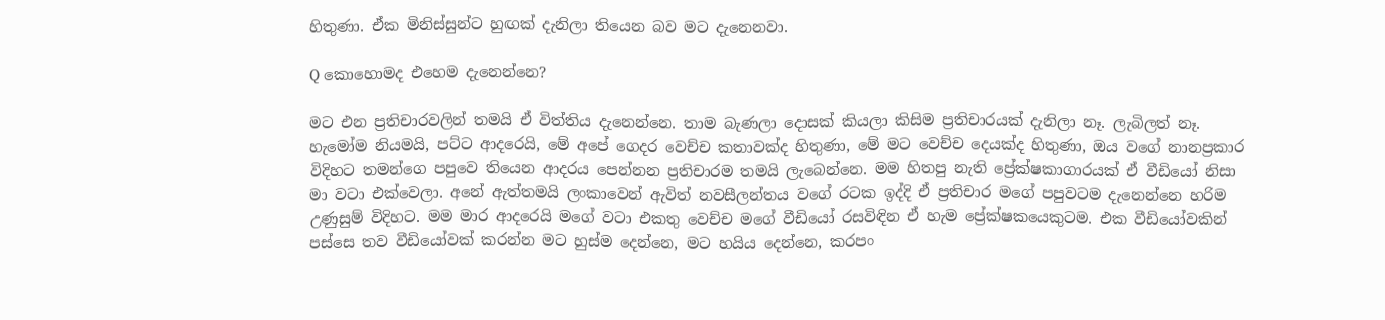හිතුණා. ඒක මිනිස්සුන්ට හුඟක් දැනිලා තියෙන බව මට දැනෙනවා.

Q කොහොමද එහෙම දැනෙන්නෙ?

මට එන ප්‍රතිචාරවලින් තමයි ඒ විත්තිය දැනෙන්නෙ. තාම බැණලා දොසක් කියලා කිසිම ප්‍රතිචාරයක් දැනිලා නෑ. ලැබිලත් නෑ. හැමෝම නියමයි, පට්ට ආදරෙයි, මේ අපේ ගෙදර වෙච්ච කතාවක්ද හිතුණා, මේ මට වෙච්ච දෙයක්ද හිතුණා, ඔය වගේ නානප්‍රකාර විදිහට තමන්ගෙ පපුවෙ තියෙන ආදරය පෙන්නන ප්‍රතිචාරම තමයි ලැබෙන්නෙ. මම හිතපු නැති ප්‍රේක්ෂකාගාරයක් ඒ වීඩියෝ නිසා මා වටා එක්වෙලා. අනේ ඇත්තමයි ලංකාවෙන් ඇවිත් නවසීලන්තය වගේ රටක ඉද්දි ඒ ප්‍රතිචාර මගේ පපුවටම දැනෙන්නෙ හරිම උණුසුම් විදිහට. මම මාර ආදරෙයි මගේ වටා එකතු වෙච්ච මගේ වීඩියෝ රසවිඳින ඒ හැම ප්‍රේක්ෂකයෙකුටම. එක වීඩියෝවකින් පස්සෙ තව වීඩියෝවක් කරන්න මට හුස්ම දෙන්නෙ, මට හයිය දෙන්නෙ, කරපං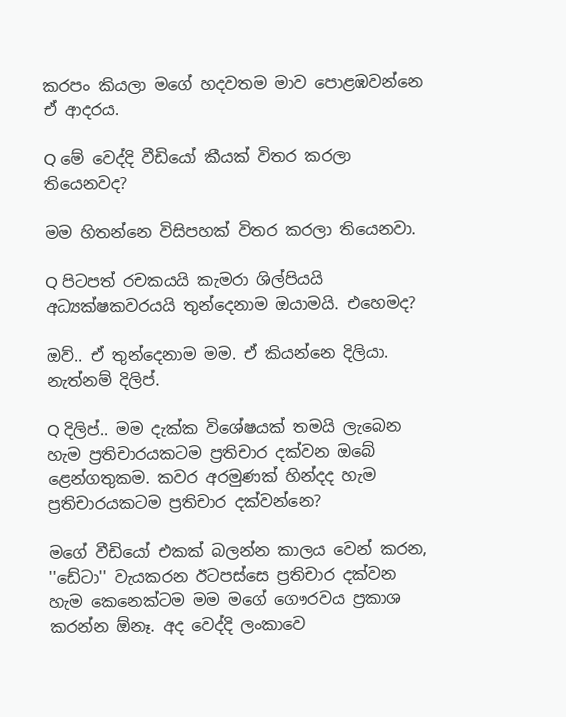කරපං කියලා මගේ හදවතම මාව පොළඹවන්නෙ ඒ ආදරය.

Q මේ වෙද්දි වීඩියෝ කීයක් විතර කරලා තියෙනවද?

මම හිතන්නෙ විසිපහක් විතර කරලා තියෙනවා.

Q පිටපත් රචකයයි කැමරා ශිල්පියයි අධ්‍යක්ෂකවරයයි තුන්දෙනාම ඔයාමයි. එහෙමද?

ඔව්.. ඒ තුන්දෙනාම මම. ඒ කියන්නෙ දිලියා. නැත්නම් දිලිප්.

Q දිලිප්.. මම දැක්ක විශේෂයක් තමයි ලැබෙන හැම ප්‍රතිචාරයකටම ප්‍රතිචාර දක්වන ඔබේ ළෙන්ගතුකම. කවර අරමුණක් හින්දද හැම ප්‍රතිචාරයකටම ප්‍රතිචාර දක්වන්නෙ?

මගේ වීඩියෝ එකක් බලන්න කාලය වෙන් කරන, ''ඩේටා'' වැයකරන ඊටපස්සෙ ප්‍රතිචාර දක්වන හැම කෙනෙක්ටම මම මගේ ගෞරවය ප්‍රකාශ කරන්න ඕනෑ. අද වෙද්දි ලංකාවෙ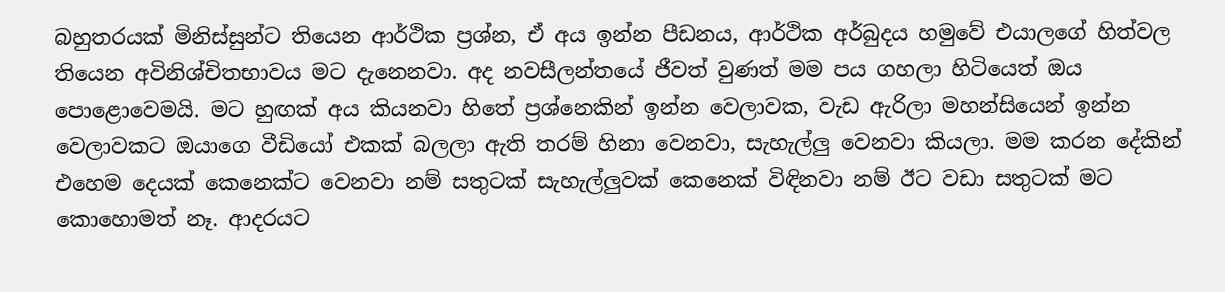බහුතරයක් මිනිස්සුන්ට තියෙන ආර්ථික ප්‍රශ්න, ඒ අය ඉන්න පීඩනය, ආර්ථික අර්බුදය හමුවේ එයාලගේ හිත්වල තියෙන අවිනිශ්චිතභාවය මට දැනෙනවා. අද නවසීලන්තයේ ජීවත් වුණත් මම පය ගහලා හිටියෙත් ඔය පොළොවෙමයි. මට හුඟක් අය කියනවා හිතේ ප්‍රශ්නෙකින් ඉන්න වෙලාවක, වැඩ ඇරිලා මහන්සියෙන් ඉන්න වෙලාවකට ඔයාගෙ වීඩියෝ එකක් බලලා ඇති තරම් හිනා වෙනවා, සැහැල්ලු වෙනවා කියලා. මම කරන දේකින් එහෙම දෙයක් කෙනෙක්ට වෙනවා නම් සතුටක් සැහැල්ලුවක් කෙනෙක් විඳිනවා නම් ඊට වඩා සතුටක් මට කොහොමත් නෑ. ආදරයට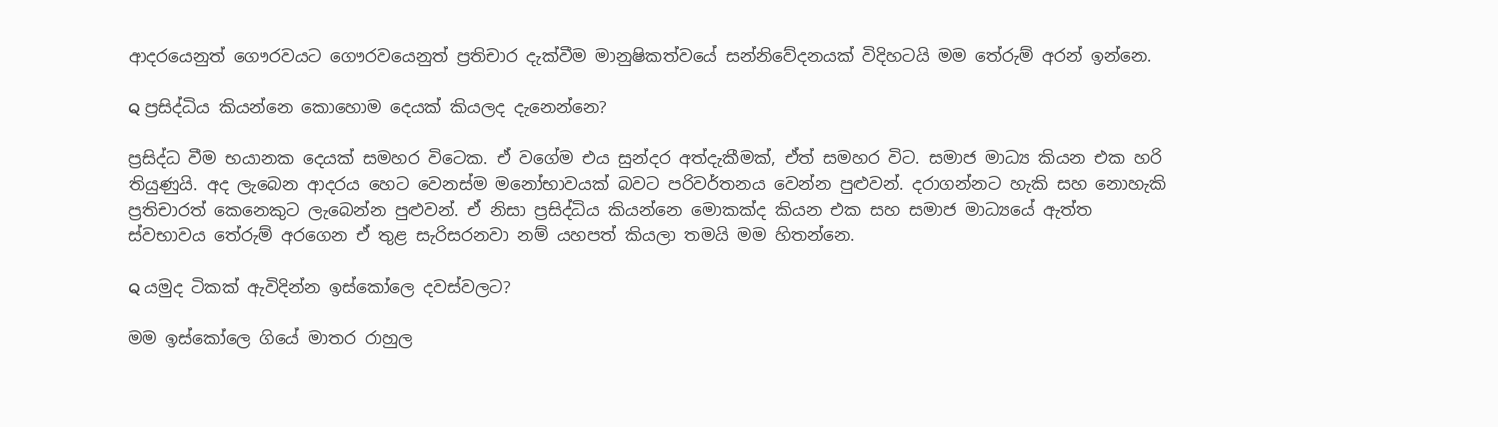ආදරයෙනුත් ගෞරවයට ගෞරවයෙනුත් ප්‍රතිචාර දැක්වීම මානුෂිකත්වයේ සන්නිවේදනයක් විදිහටයි මම තේරුම් අරන් ඉන්නෙ.

Q ප්‍රසිද්ධිය කියන්නෙ කොහොම දෙයක් කියලද දැනෙන්නෙ?

ප්‍රසිද්ධ වීම භයානක දෙයක් සමහර විටෙක. ඒ වගේම එය සුන්දර අත්දැකීමක්, ඒත් සමහර විට. සමාජ මාධ්‍ය කියන එක හරි තියුණුයි. අද ලැබෙන ආදරය හෙට වෙනස්ම මනෝභාවයක් බවට පරිවර්තනය වෙන්න පුළුවන්. දරාගන්නට හැකි සහ නොහැකි ප්‍රතිචාරත් කෙනෙකුට ලැබෙන්න පුළුවන්. ඒ නිසා ප්‍රසිද්ධිය කියන්නෙ මොකක්ද කියන එක සහ සමාජ මාධ්‍යයේ ඇත්ත ස්වභාවය තේරුම් අරගෙන ඒ තුළ සැරිසරනවා නම් යහපත් කියලා තමයි මම හිතන්නෙ.

Q යමුද ටිකක් ඇවිදින්න ඉස්කෝලෙ දවස්වලට?

මම ඉස්කෝලෙ ගියේ මාතර රාහුල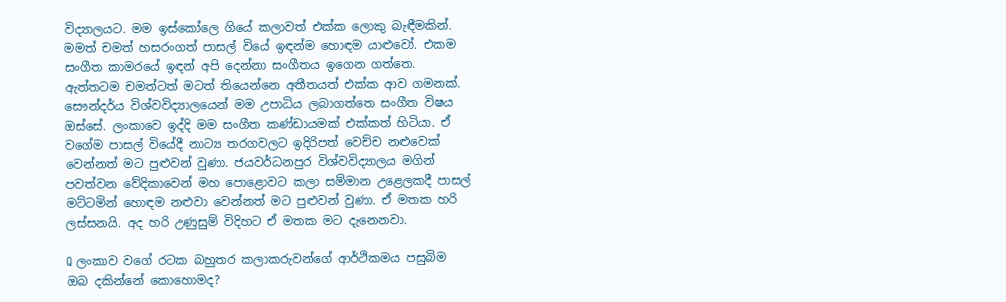විද්‍යාලයට. මම ඉස්කෝලෙ ගියේ කලාවත් එක්ක ලොකු බැඳීමකින්. මමත් චමත් හසරංගත් පාසල් වියේ ඉඳන්ම හොඳම යාළුවෝ. එකම සංගීත කාමරයේ ඉඳන් අපි දෙන්නා සංගීතය ඉගෙන ගත්තෙ. ඇත්තටම චමත්ටත් මටත් තියෙන්නෙ අතීතයත් එක්ක ආව ගමනක්. සෞන්දර්ය විශ්වවිද්‍යාලයෙන් මම උපාධිය ලබාගත්තෙ සංගීත විෂය ඔස්සේ. ලංකාවෙ ඉද්දි මම සංගීත කණ්ඩායමක් එක්කත් හිටියා. ඒ වගේම පාසල් වියේදී නාට්‍ය තරගවලට ඉදිරිපත් වෙච්ච නළුවෙක් වෙන්නත් මට පුළුවන් වුණා. ජයවර්ධනපුර විශ්වවිද්‍යාලය මගින් පවත්වන වේදිකාවෙන් මහ පොළොවට කලා සම්මාන උළෙලකදී පාසල් මට්ටමින් හොඳම නළුවා වෙන්නත් මට පුළුවන් වුණා. ඒ මතක හරි ලස්සනයි. අද හරි උණුසුම් විදිහට ඒ මතක මට දැනෙනවා.

Q ලංකාව වගේ රටක බහුතර කලාකරුවන්ගේ ආර්ථිකමය පසුබිම ඔබ දකින්නේ කොහොමද?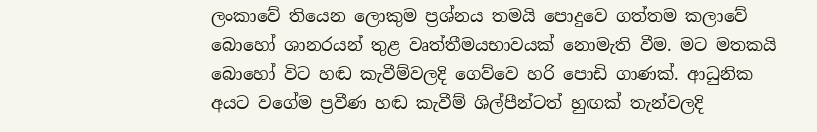ලංකාවේ තියෙන ලොකුම ප්‍රශ්නය තමයි පොදුවෙ ගත්තම කලාවේ බොහෝ ශානරයන් තුළ වෘත්තීමයභාවයක් නොමැති වීම. මට මතකයි බොහෝ විට හඬ කැවීම්වලදි ගෙව්වෙ හරි පොඩි ගාණක්. ආධුනික අයට වගේම ප්‍රවීණ හඬ කැවීම් ශිල්පීන්ටත් හුඟක් තැන්වලදි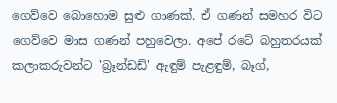ගෙව්වෙ බොහොම සුළු ගාණක්. ඒ ගණන් සමහර විට ගෙව්වෙ මාස ගණන් පහුවෙලා. අපේ රටේ බහුතරයක් කලාකරුවන්ට 'බ්‍රෑන්ඩඩ්' ඇඳුම් පැළඳුම්, බෑග්,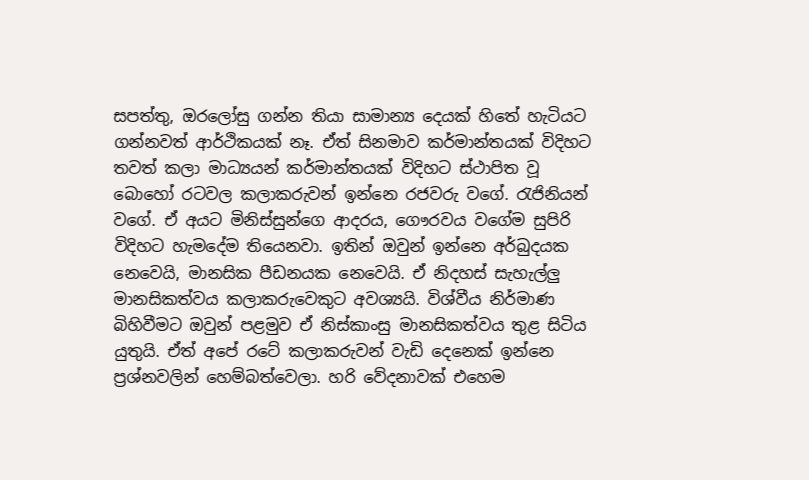සපත්තු, ඔරලෝසු ගන්න තියා සාමාන්‍ය දෙයක් හිතේ හැටියට ගන්නවත් ආර්ථිකයක් නෑ. ඒත් සිනමාව කර්මාන්තයක් විදිහට තවත් කලා මාධ්‍යයන් කර්මාන්තයක් විදිහට ස්ථාපිත වූ බොහෝ රටවල කලාකරුවන් ඉන්නෙ රජවරු වගේ. රැජිනියන් වගේ. ඒ අයට මිනිස්සුන්ගෙ ආදරය, ගෞරවය වගේම සුපිරි විදිහට හැමදේම තියෙනවා. ඉතින් ඔවුන් ඉන්නෙ අර්බුදයක නෙවෙයි, මානසික පීඩනයක නෙවෙයි. ඒ නිදහස් සැහැල්ලු මානසිකත්වය කලාකරුවෙකුට අවශ්‍යයි. විශ්වීය නිර්මාණ බිහිවීමට ඔවුන් පළමුව ඒ නිස්කාංසු මානසිකත්වය තුළ සිටිය යුතුයි. ඒත් අපේ රටේ කලාකරුවන් වැඩි දෙනෙක් ඉන්නෙ ප්‍රශ්නවලින් හෙම්බත්වෙලා. හරි වේදනාවක් එහෙම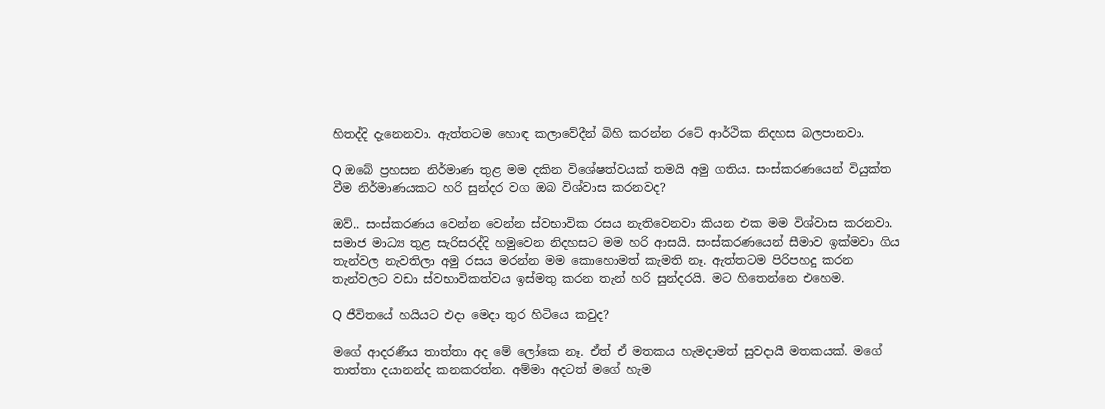හිතද්දි දැනෙනවා. ඇත්තටම හොඳ කලාවේදීන් බිහි කරන්න රටේ ආර්ථික නිදහස බලපානවා.

Q ඔබේ ප්‍රහසන නිර්මාණ තුළ මම දකින විශේෂත්වයක් තමයි අමු ගතිය. සංස්කරණයෙන් වියුක්ත වීම නිර්මාණයකට හරි සුන්දර වග ඔබ විශ්වාස කරනවද?

ඔව්.. සංස්කරණය වෙන්න වෙන්න ස්වභාවික රසය නැතිවෙනවා කියන එක මම විශ්වාස කරනවා. සමාජ මාධ්‍ය තුළ සැරිසරද්දි හමුවෙන නිදහසට මම හරි ආසයි. සංස්කරණයෙන් සීමාව ඉක්මවා ගිය තැන්වල නැවතිලා අමු රසය මරන්න මම කොහොමත් කැමති නෑ. ඇත්තටම පිරිපහදු කරන තැන්වලට වඩා ස්වභාවිකත්වය ඉස්මතු කරන තැන් හරි සුන්දරයි. මට හිතෙන්නෙ එහෙම.

Q ජීවිතයේ හයියට එදා මෙදා තුර හිටියෙ කවුද?

මගේ ආදරණීය තාත්තා අද මේ ලෝකෙ නෑ. ඒත් ඒ මතකය හැමදාමත් සුවදායී මතකයක්. මගේ තාත්තා දයානන්ද කනකරත්න. අම්මා අදටත් මගේ හැම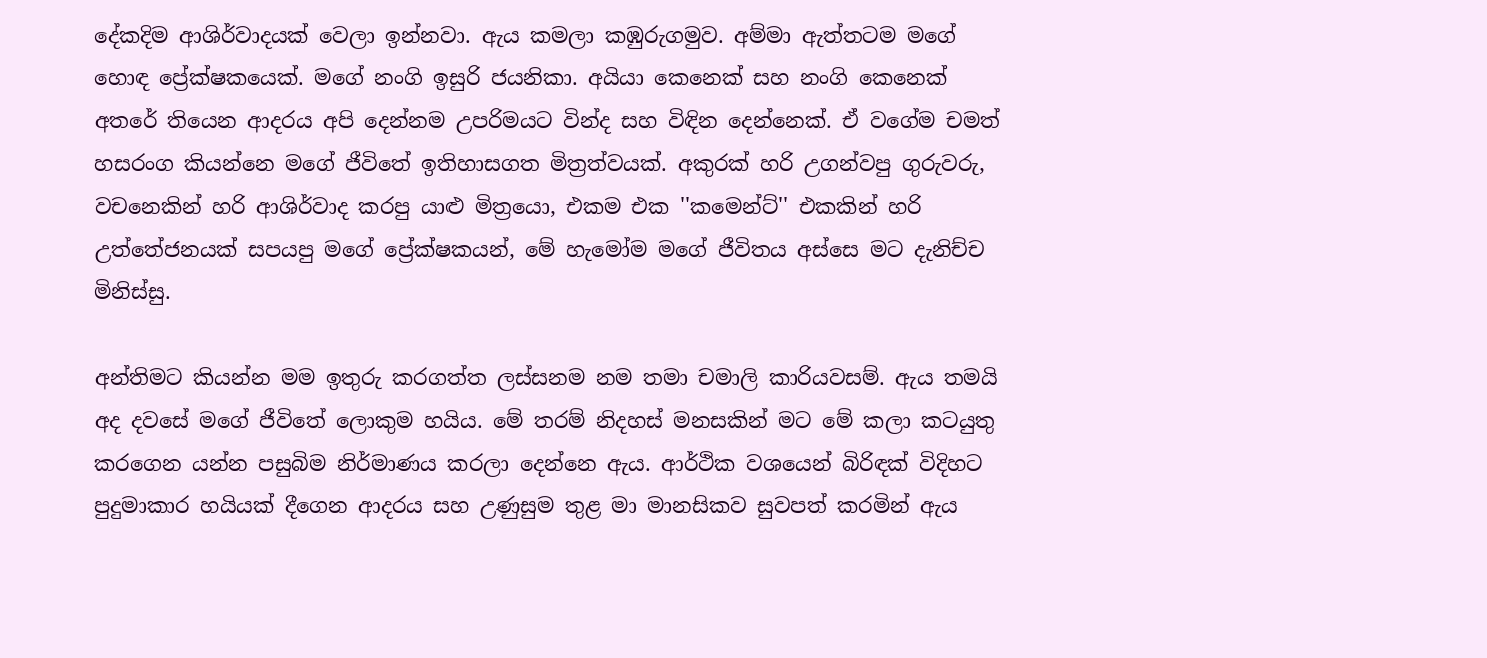දේකදිම ආශිර්වාදයක් වෙලා ඉන්නවා. ඇය කමලා කඹුරුගමුව. අම්මා ඇත්තටම මගේ හොඳ ප්‍රේක්ෂකයෙක්. මගේ නංගි ඉසුරි ජයනිකා. අයියා කෙනෙක් සහ නංගි කෙනෙක් අතරේ තියෙන ආදරය අපි දෙන්නම උපරිමයට වින්ද සහ විඳින දෙන්නෙක්. ඒ වගේම චමත් හසරංග කියන්නෙ මගේ ජීවිතේ ඉතිහාසගත මිත්‍රත්වයක්. අකුරක් හරි උගන්වපු ගුරුවරු, වචනෙකින් හරි ආශිර්වාද කරපු යාළු මිත්‍රයො, එකම එක ''කමෙන්ට්'' එකකින් හරි උත්තේජනයක් සපයපු මගේ ප්‍රේක්ෂකයන්, මේ හැමෝම මගේ ජීවිතය අස්සෙ මට දැනිච්ච මිනිස්සු.

අන්තිමට කියන්න මම ඉතුරු කරගත්ත ලස්සනම නම තමා චමාලි කාරියවසම්. ඇය තමයි අද දවසේ මගේ ජීවිතේ ලොකුම හයිය. මේ තරම් නිදහස් මනසකින් මට මේ කලා කටයුතු කරගෙන යන්න පසුබිම නිර්මාණය කරලා දෙන්නෙ ඇය. ආර්ථික වශයෙන් බිරිඳක් විදිහට පුදුමාකාර හයියක් දීගෙන ආදරය සහ උණුසුම තුළ මා මානසිකව සුවපත් කරමින් ඇය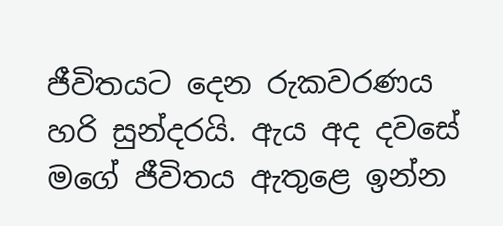ජීවිතයට දෙන රුකවරණය හරි සුන්දරයි. ඇය අද දවසේ මගේ ජීවිතය ඇතුළෙ ඉන්න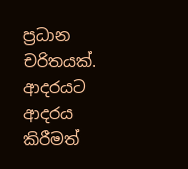ප්‍රධාන චරිතයක්. ආදරයට ආදරය කිරීමත්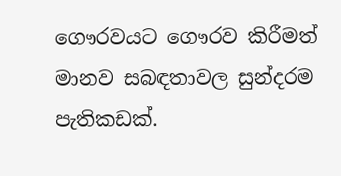ගෞරවයට ගෞරව කිරීමත් මානව සබඳතාවල සුන්දරම පැතිකඩක්.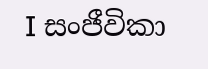I සංජීවිකා